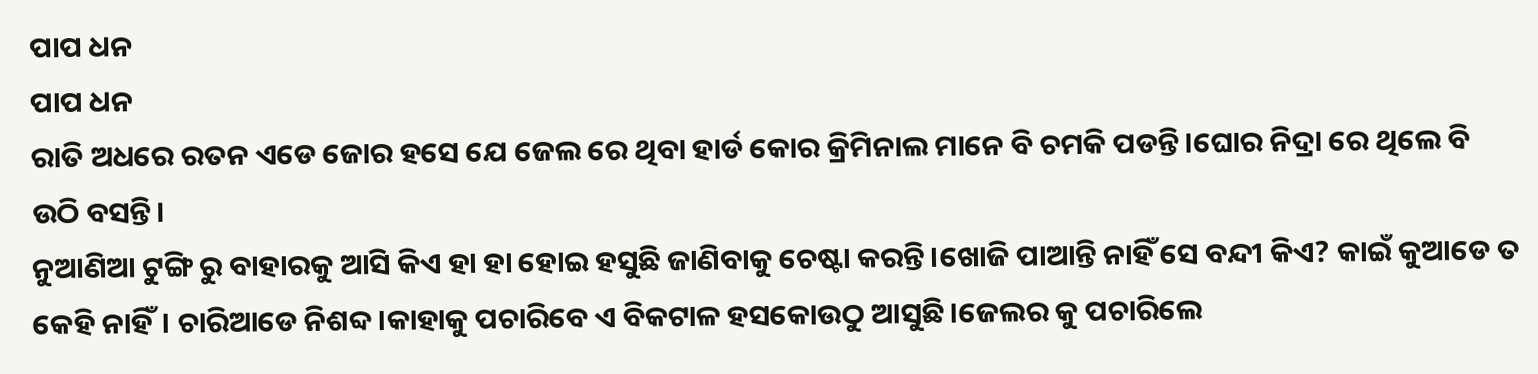ପାପ ଧନ
ପାପ ଧନ
ରାତି ଅଧରେ ରତନ ଏଡେ ଜୋର ହସେ ଯେ ଜେଲ ରେ ଥିବା ହାର୍ଡ କୋର କ୍ରିମିନାଲ ମାନେ ବି ଚମକି ପଡନ୍ତି।ଘୋର ନିଦ୍ରା ରେ ଥିଲେ ବି ଉଠି ବସନ୍ତି।
ନୁଆଣିଆ ଟୁଙ୍ଗି ରୁ ବାହାରକୁ ଆସି କିଏ ହା ହା ହୋଇ ହସୁଛି ଜାଣିବାକୁ ଚେଷ୍ଟା କରନ୍ତି।ଖୋଜି ପାଆନ୍ତି ନାହିଁ ସେ ବନ୍ଦୀ କିଏ? କାଇଁ କୁଆଡେ ତ କେହି ନାହିଁ। ଚାରିଆଡେ ନିଶବ୍ଦ।କାହାକୁ ପଚାରିବେ ଏ ବିକଟାଳ ହସକୋଉଠୁ ଆସୁଛି।ଜେଲର କୁ ପଚାରିଲେ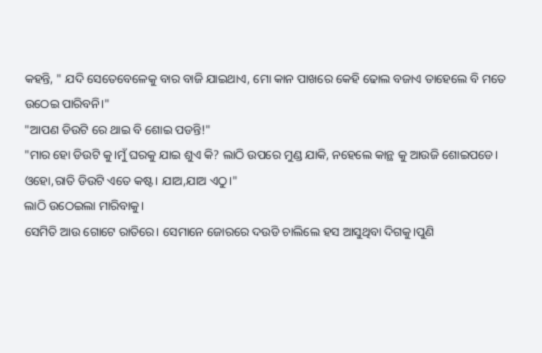କହନ୍ତି, " ଯଦି ସେତେବେଳେକୁ ବାର ବାଜି ଯାଇଥାଏ, ମୋ କାନ ପାଖରେ କେହି ଢୋଲ ବଜାଏ ତାହେଲେ ବି ମତେ
ଉଠେଇ ପାରିବନି।"
"ଆପଣ ଡିଉଟି ରେ ଥାଇ ବି ଶୋଇ ପଡନ୍ତି!"
"ମାର ହୋ ଡିଉଟି କୁ।ମୁଁ ଘରକୁ ଯାଇ ଶୁଏ କି? ଲାଠି ଉପରେ ମୁଣ୍ଡ ଯାକି, ନହେଲେ କାନ୍ଥ କୁ ଆଉଜି ଶୋଇପଡେ। ଓହୋ,ରାତି ଡିଉଟି ଏତେ କଷ୍ଟ। ଯାଅ,ଯାଅ ଏଠୁ।"
ଲାଠି ଉଠେଇଲା ମାରିବାକୁ।
ସେମିତି ଆଉ ଗୋଟେ ରାତିରେ। ସେମାନେ ଜୋରରେ ଦଉଡି ଚାଲିଲେ ହସ ଆସୁଥିବା ଦିଗକୁ।ପୁଣି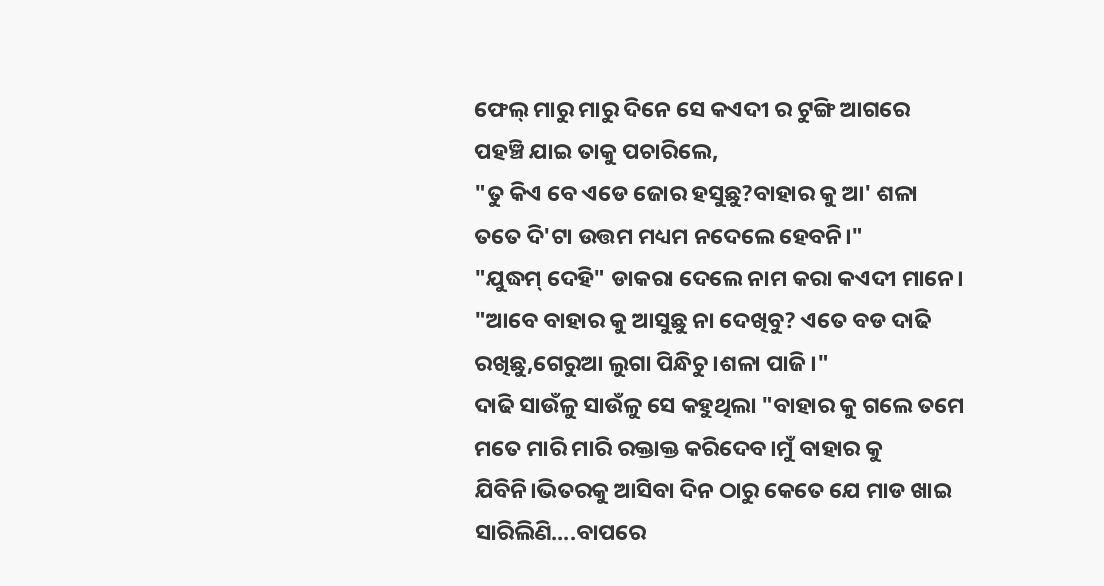ଫେଲ୍ ମାରୁ ମାରୁ ଦିନେ ସେ କଏଦୀ ର ଟୁଙ୍ଗି ଆଗରେ ପହଞ୍ଚି ଯାଇ ତାକୁ ପଚାରିଲେ,
"ତୁ କିଏ ବେ ଏଡେ ଜୋର ହସୁଛୁ?ବାହାର କୁ ଆ' ଶଳା ତତେ ଦି'ଟା ଉତ୍ତମ ମଧ୍ୟମ ନଦେଲେ ହେବନି।"
"ଯୁଦ୍ଧମ୍ ଦେହି" ଡାକରା ଦେଲେ ନାମ କରା କଏଦୀ ମାନେ।
"ଆବେ ବାହାର କୁ ଆସୁଛୁ ନା ଦେଖିବୁ? ଏତେ ବଡ ଦାଢି ରଖିଛୁ,ଗେରୁଆ ଲୁଗା ପିନ୍ଧିଚୁ।ଶଳା ପାଜି।"
ଦାଢି ସାଉଁଳୁ ସାଉଁଳୁ ସେ କହୁଥିଲା "ବାହାର କୁ ଗଲେ ତମେ ମତେ ମାରି ମାରି ରକ୍ତାକ୍ତ କରିଦେବ।ମୁଁ ବାହାର କୁ ଯିବିନି।ଭିତରକୁ ଆସିବା ଦିନ ଠାରୁ କେତେ ଯେ ମାଡ ଖାଇ ସାରିଲିଣି....ବାପରେ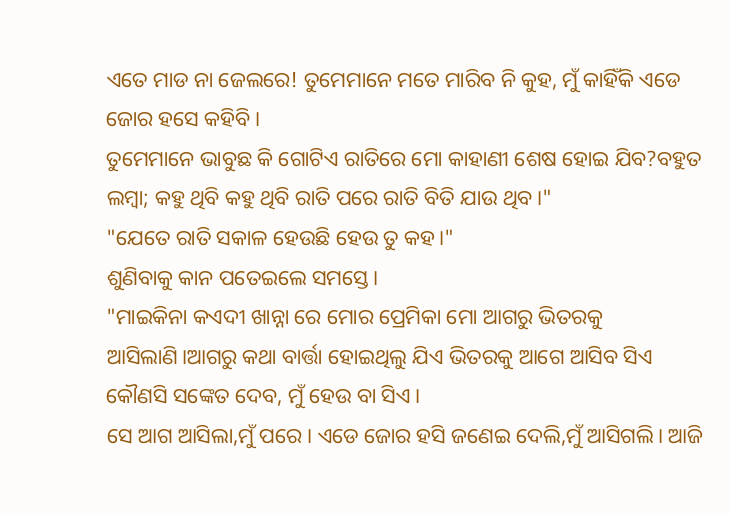ଏତେ ମାଡ ନା ଜେଲରେ! ତୁମେମାନେ ମତେ ମାରିବ ନି କୁହ, ମୁଁ କାହିଁକି ଏଡେ ଜୋର ହସେ କହିବି।
ତୁମେମାନେ ଭାବୁଛ କି ଗୋଟିଏ ରାତିରେ ମୋ କାହାଣୀ ଶେଷ ହୋଇ ଯିବ?ବହୁତ ଲମ୍ବା; କହୁ ଥିବି କହୁ ଥିବି ରାତି ପରେ ରାତି ବିତି ଯାଉ ଥିବ।"
"ଯେତେ ରାତି ସକାଳ ହେଉଛି ହେଉ ତୁ କହ।"
ଶୁଣିବାକୁ କାନ ପତେଇଲେ ସମସ୍ତେ।
"ମାଇକିନା କଏଦୀ ଖାନ୍ନା ରେ ମୋର ପ୍ରେମିକା ମୋ ଆଗରୁ ଭିତରକୁ ଆସିଲାଣି।ଆଗରୁ କଥା ବାର୍ତ୍ତା ହୋଇଥିଲୁ ଯିଏ ଭିତରକୁ ଆଗେ ଆସିବ ସିଏ କୌଣସି ସଙ୍କେତ ଦେବ, ମୁଁ ହେଉ ବା ସିଏ।
ସେ ଆଗ ଆସିଲା,ମୁଁ ପରେ। ଏଡେ ଜୋର ହସି ଜଣେଇ ଦେଲି,ମୁଁ ଆସିଗଲି। ଆଜି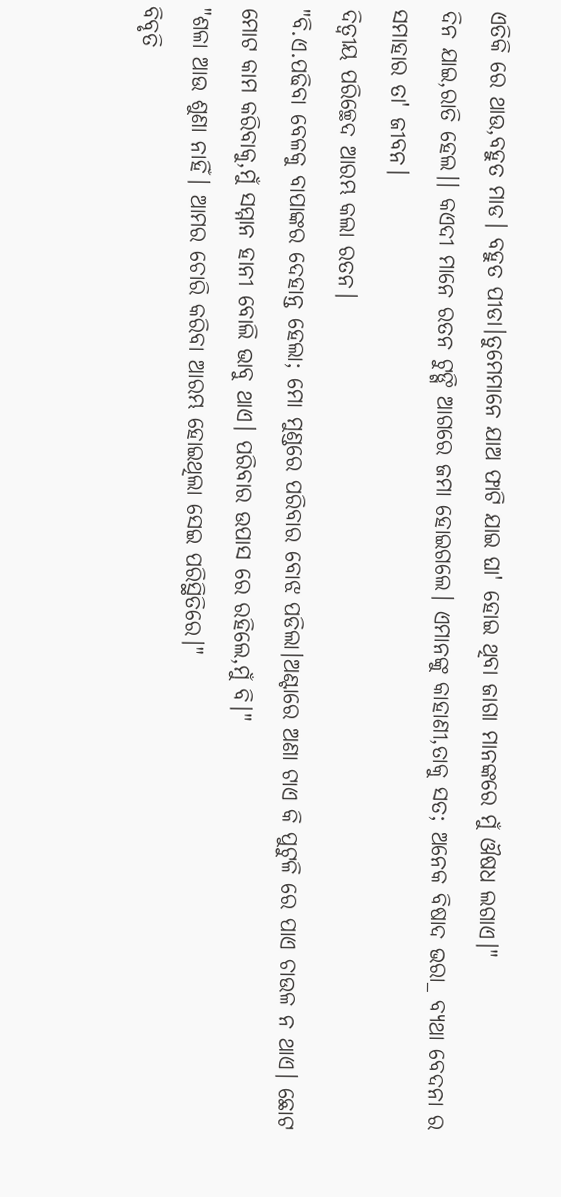ଏତିକି ରେ ଥାଉ,ବହୁତ ମାଡ। ବହୁତ ପୀଡା।ତୁମେମାନେ ଯାଅ ଫାଟି ଯାଇ ଘା' ହୋଇ ଥିବା ଜାଗା ମାନଙ୍କରେ ମୁଁ ଔଷଧ ଲଗାଏ।"
ଦିନ ଯାଇ,ରାତି ହେଲ।। କଏଦୀ ମାନେ ରତନ ଟୁଙ୍ଗି ଆଗରେ ଜମା ହୋଇଗଲେ। ଏମାନଙ୍କୁ କାହାଣୀ,ତାକୁ ସତ; ଅନେକ ବିଷାଦ ଭରା_ ବ୍ୟଥା ବେଦନା ର ସମାହାର ତା' ଜୀବନ।
ଦିତ୍ବୀୟ ପରିଚ୍ଛେଦ ଆରମ୍ଭ କଲା ରତନ।
"ବି.ଏ.ପଢିବା ବେଳକୁ ବାପାଙ୍କର ଦେହାନ୍ତ ହେଲା; ମୋ ମୁଣ୍ଡରେ ପରିବାର ବୋଝ ପଡିଲା।ଅଣ୍ଟାରେ ଅଣା ଟାଏ କି ପୁଟୁଳି ରେ ପାଏ ଚାଉଳ ନ ଥାଏ। ଛୋଟ ମୋଟ କାମ କରିବାକୁ,ମୁଁ ସମ୍ମାନ ହାନୀ ବୋଲି ଭାବୁ ଥାଏ। ପରିବାର ଉପାସ ରେ ରହିଲେ,ମୁଁ ବି।"
"ଶଳା ଆଉ ଶୁଣା ନାହିଁ। ଆମର ଚୋରି କରିବା ଆରମ୍ଭ ହୋଇଥିଲା ସେଇ ପରିସ୍ଥିତିରେ।"
ବିବୃତି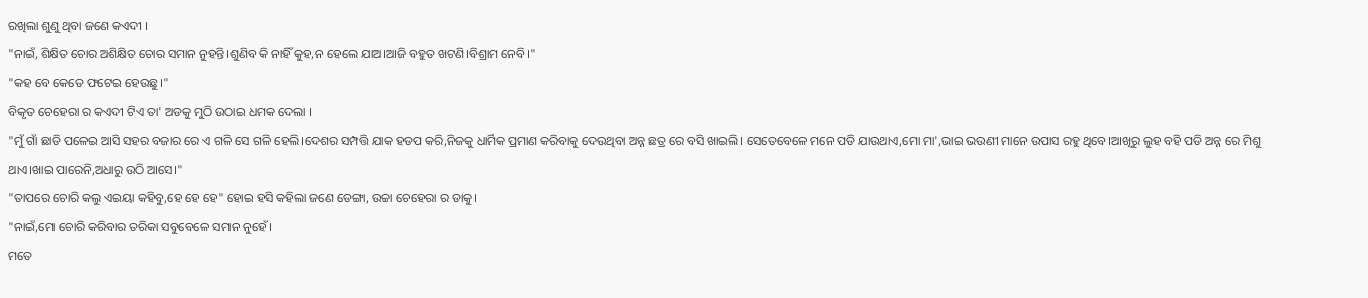ରଖିଲା ଶୁଣୁ ଥିବା ଜଣେ କଏଦୀ ।
"ନାଇଁ, ଶିକ୍ଷିତ ଚୋର ଅଶିକ୍ଷିତ ଚୋର ସମାନ ନୁହନ୍ତି।ଶୁଣିବ କି ନାହିଁ କୁହ,ନ ହେଲେ ଯାଅ।ଆଜି ବହୁତ ଖଟଣି।ବିଶ୍ରାମ ନେବି।"
"କହ ବେ କେତେ ଫଟେଇ ହେଉଛୁ।"
ବିକୃତ ଚେହେରା ର କଏଦୀ ଟିଏ ତା' ଅଡକୁ ମୁଠି ଉଠାଇ ଧମକ ଦେଲା ।
"ମୁଁ ଗାଁ ଛାଡି ପଳେଇ ଆସି ସହର ବଜାର ରେ ଏ ଗଳି ସେ ଗଳି ହେଲି।ଦେଶର ସମ୍ପତ୍ତି ଯାକ ହଡପ କରି,ନିଜକୁ ଧାର୍ମିକ ପ୍ରମାଣ କରିବାକୁ ଦେଉଥିବା ଅନ୍ନ ଛତ୍ର ରେ ବସି ଖାଇଲି। ସେତେବେଳେ ମନେ ପଡି ଯାଉଥାଏ,ମୋ ମା',ଭାଇ ଭଉଣୀ ମାନେ ଉପାସ ରହୁ ଥିବେ।ଆଖିରୁ ଲୁହ ବହି ପଡି ଅନ୍ନ ରେ ମିଶୁ ଥାଏ।ଖାଇ ପାରେନି,ଅଧାରୁ ଉଠି ଆସେ।"
"ତାପରେ ଚୋରି କଲୁ ଏଇୟା କହିବୁ,ହେ ହେ ହେ" ହୋଇ ହସି କହିଲା ଜଣେ ଡେଙ୍ଗା, ଉଚ୍ଚା ଚେହେରା ର ଡାକୁ।
"ନାଇଁ,ମୋ ଚୋରି କରିବାର ତରିକା ସବୁବେଳେ ସମାନ ନୁହେଁ।
ମତେ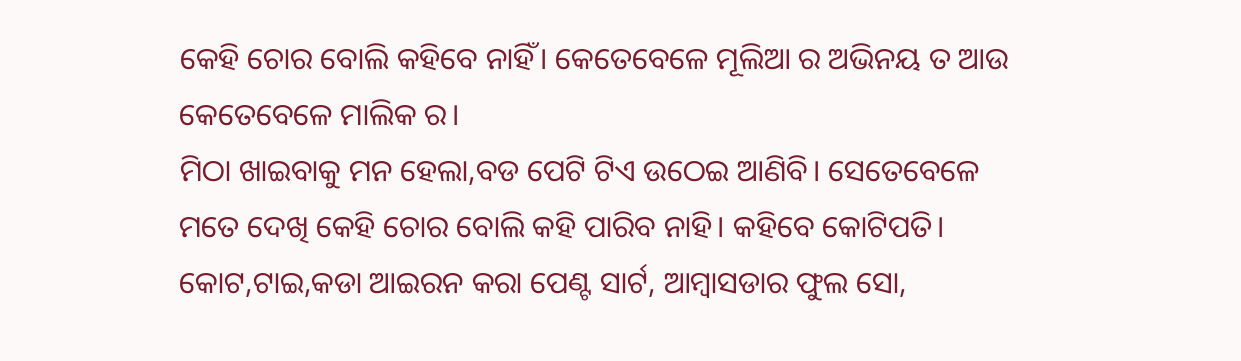କେହି ଚୋର ବୋଲି କହିବେ ନାହିଁ। କେତେବେଳେ ମୂଲିଆ ର ଅଭିନୟ ତ ଆଉ କେତେବେଳେ ମାଲିକ ର।
ମିଠା ଖାଇବାକୁ ମନ ହେଲା,ବଡ ପେଟି ଟିଏ ଉଠେଇ ଆଣିବି। ସେତେବେଳେ ମତେ ଦେଖି କେହି ଚୋର ବୋଲି କହି ପାରିବ ନାହି। କହିବେ କୋଟିପତି। କୋଟ,ଟାଇ,କଡା ଆଇରନ କରା ପେଣ୍ଟ ସାର୍ଟ, ଆମ୍ବାସଡାର ଫୁଲ ସୋ,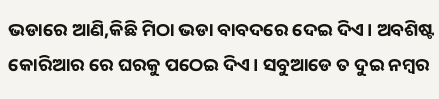ଭଡାରେ ଆଣି,କିଛି ମିଠା ଭଡା ବାବଦରେ ଦେଇ ଦିଏ। ଅବଶିଷ୍ଟ କୋରିଆର ରେ ଘରକୁ ପଠେଇ ଦିଏ। ସବୁଆଡେ ତ ଦୁଇ ନମ୍ବର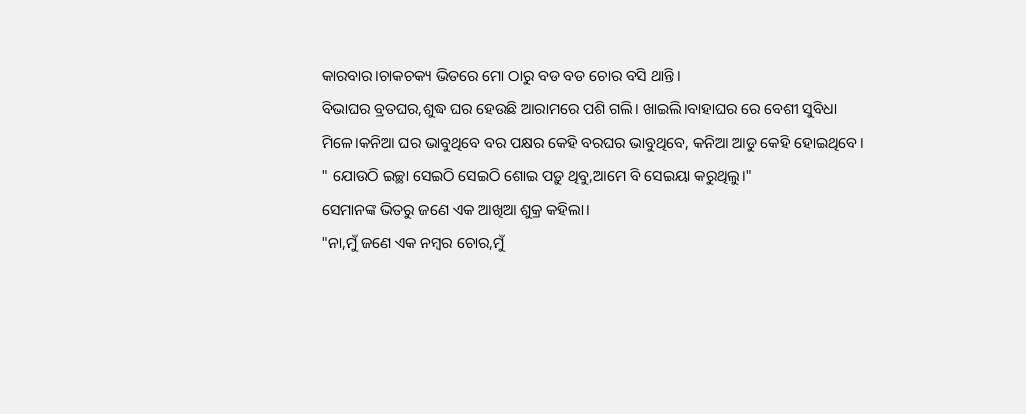କାରବାର।ଚାକଚକ୍ୟ ଭିତରେ ମୋ ଠାରୁ ବଡ ବଡ ଚୋର ବସି ଥାନ୍ତି।
ବିଭାଘର ବ୍ରତଘର,ଶୁଦ୍ଧ ଘର ହେଉଛି ଆରାମରେ ପଶି ଗଲି। ଖାଇଲି।ବାହାଘର ରେ ବେଶୀ ସୁବିଧା ମିଳେ।କନିଆ ଘର ଭାବୁଥିବେ ବର ପକ୍ଷର କେହି ବରଘର ଭାବୁଥିବେ, କନିଆ ଆଡୁ କେହି ହୋଇଥିବେ।
" ଯୋଉଠି ଇଚ୍ଛା ସେଇଠି ସେଇଠି ଶୋଇ ପଡ଼ୁ ଥିବୁ,ଆମେ ବି ସେଇୟା କରୁଥିଲୁ।"
ସେମାନଙ୍କ ଭିତରୁ ଜଣେ ଏକ ଆଖିଆ ଶୁକ୍ର କହିଲା।
"ନା,ମୁଁ ଜଣେ ଏକ ନମ୍ବର ଚୋର,ମୁଁ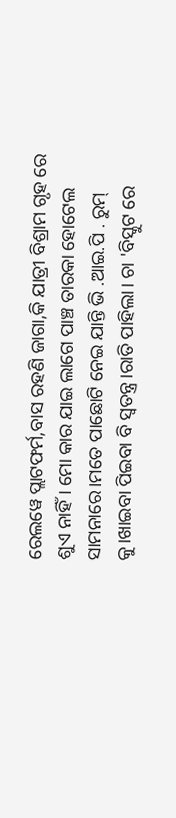ରେଲୱେ ପ୍ଲାଟଫର୍ମ,ବାସ ରହଣି ଜାଗା,କି ଯାତ୍ରୀ ବିଶ୍ରାମ ଗୃହ ରେ ଶୁଏ ନାହିଁ। ମୋ କାର ଯାଇ ଲାଗେ ପାଞ୍ଚ ତାରକା ହୋଟେଲ ସାମନାରେ।ମତେ ପାଛୋଟି ନେଇ ଯାନ୍ତି ଭି .ଆଇ.ପି . ରୁମ୍ କୁ।ଖାଇବା ପିଇବା ବି ସ୍ବତନ୍ତ୍ର।ରାତି ପାହିଲା। ଚା 'ବିସ୍କୁଟ ରେ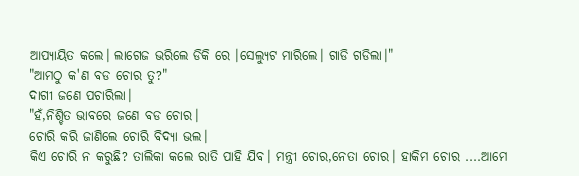ଆପ୍ୟାୟିତ କଲେ। ଲାଗେଜ ଭରିଲେ ଡିକି ରେ ।ସେଲ୍ୟୁଟ ମାରିଲେ। ଗାଡି ଗଡିଲା।"
"ଆମଠୁ କ'ଣ ବଡ ଚୋର ତୁ?"
ଦାଗୀ ଜଣେ ପଚାରିଲା।
"ହଁ,ନିଶ୍ଚିତ ଭାବରେ ଜଣେ ବଡ ଚୋର।
ଚୋରି କରି ଜାଣିଲେ ଚୋରି ବିଦ୍ୟା ଭଲ।
କିଏ ଚୋରି ନ କରୁଛି? ତାଲିକା କଲେ ରାତି ପାହି ଯିବ। ମନ୍ତ୍ରୀ ଚୋର,ନେତା ଚୋର। ହାକିମ ଚୋର ....ଆମେ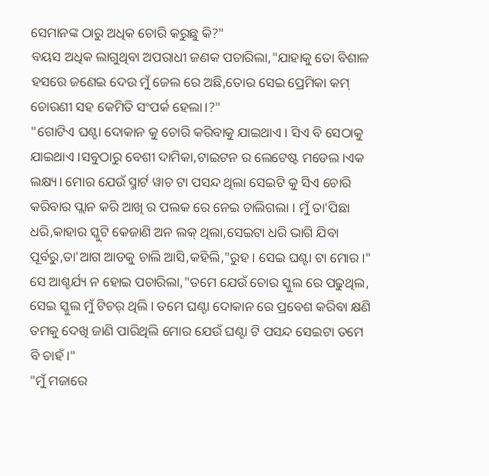ସେମାନଙ୍କ ଠାରୁ ଅଧିକ ଚୋରି କରୁଛୁ କି?"
ବୟସ ଅଧିକ ଲାଗୁଥିବା ଅପରାଧୀ ଜଣକ ପଚାରିଲା,"ଯାହାକୁ ତୋ ବିଶାଳ ହସରେ ଜଣେଇ ଦେଉ ମୁଁ ଜେଲ ରେ ଅଛି,ତୋର ସେଇ ପ୍ରେମିକା କମ୍ ଚୋରଣୀ ସହ କେମିତି ସଂପର୍କ ହେଲା।?"
"ଗୋଟିଏ ଘଣ୍ଟା ଦୋକାନ କୁ ଚୋରି କରିବାକୁ ଯାଇଥାଏ। ସିଏ ବି ସେଠାକୁ ଯାଇଥାଏ।ସବୁଠାରୁ ବେଶୀ ଦାମିକା,ଟାଇଟନ ର ଲେଟେଷ୍ଟ ମଡେଲ।ଏକ ଲକ୍ଷ୍ୟ। ମୋର ଯେଉଁ ସ୍ମାର୍ଟ ୱାଚ ଟା ପସନ୍ଦ ଥିଲା ସେଇଟି କୁ ସିଏ ଚୋରି କରିବାର ପ୍ଲାନ କରି ଆଖି ର ପଲକ ରେ ନେଇ ଚାଲିଗଲା । ମୁଁ ତା'ପିଛା ଧରି,କାହାର ସ୍କୁଟି କେଜାଣି ଅନ ଲକ୍ ଥିଲା,ସେଇଟା ଧରି ଭାଗି ଯିବା ପୂର୍ବରୁ,ତା'ଆଗ ଆଡକୁ ଚାଲି ଆସି,କହିଲି,"ରୁହ। ସେଇ ଘଣ୍ଟା ଟା ମୋର।"
ସେ ଆଶ୍ଚର୍ଯ୍ୟ ନ ହୋଇ ପଚାରିଲା,"ତମେ ଯେଉଁ ଚୋର ସ୍କୁଲ ରେ ପଢୁଥିଲ, ସେଇ ସ୍କୁଲ ମୁଁ ଟିଚର୍ ଥିଲି। ତମେ ଘଣ୍ଟା ଦୋକାନ ରେ ପ୍ରବେଶ କରିବା କ୍ଷଣି ତମକୁ ଦେଖି ଜାଣି ପାରିଥିଲି ମୋର ଯେଉଁ ଘଣ୍ଟା ଟି ପସନ୍ଦ ସେଇଟା ତମେ ବି ଚାହଁ।"
"ମୁଁ ମଜାରେ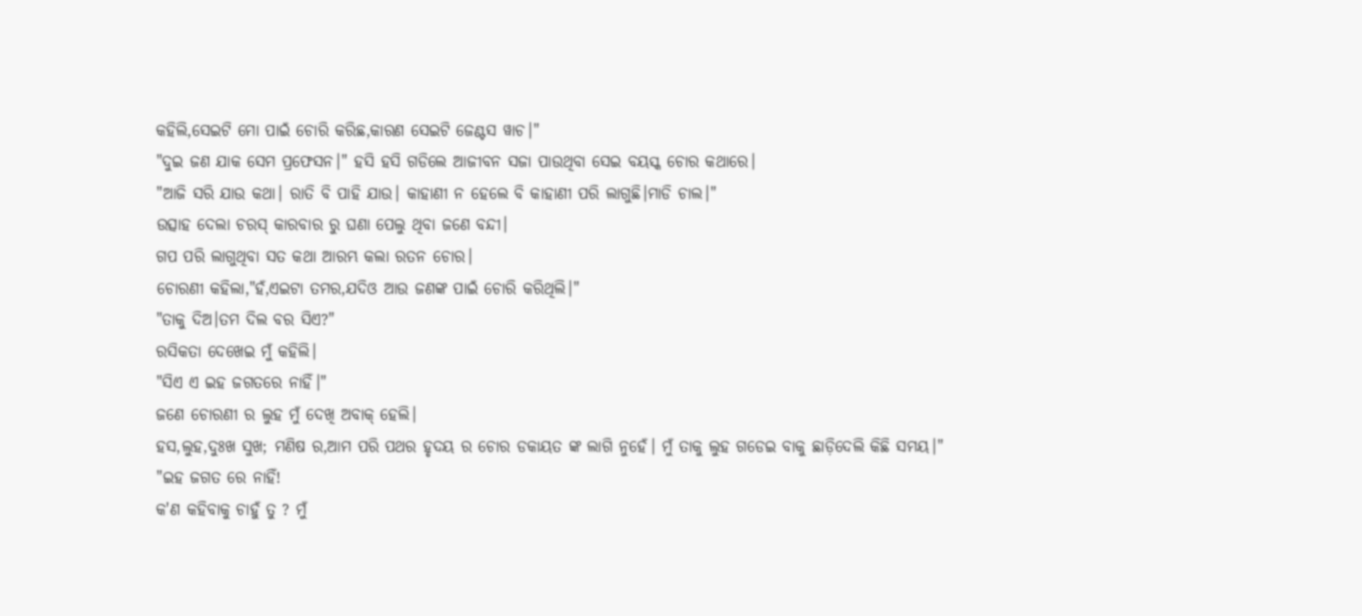କହିଲି,ସେଇଟି ମୋ ପାଇଁ ଚୋରି କରିଛ,କାରଣ ସେଇଟି ଜେଣ୍ଟସ ୱାଚ।"
"ଦୁଇ ଜଣ ଯାକ ସେମ ପ୍ରଫେସନ।" ହସି ହସି ଗଡିଲେ ଆଜୀବନ ସଜା ପାଉଥିବା ସେଇ ବୟସ୍କ ଚୋର କଥାରେ।
"ଆଜି ସରି ଯାଉ କଥା। ରାତି ବି ପାହି ଯାଉ। କାହାଣୀ ନ ହେଲେ ବି କାହାଣୀ ପରି ଲାଗୁଛି।ମାଡି ଚାଲ।"
ଉତ୍ସାହ ଦେଲା ଚରସ୍ କାରବାର ରୁ ଘଣା ପେଲୁ ଥିବା ଜଣେ ବନ୍ଦୀ।
ଗପ ପରି ଲାଗୁଥିବା ସତ କଥା ଆରମ୍ଭ କଲା ରତନ ଚୋର।
ଚୋରଣୀ କହିଲା,"ହଁ,ଏଇଟା ତମର,ଯଦିଓ ଆଉ ଜଣଙ୍କ ପାଇଁ ଚୋରି କରିଥିଲି।"
"ତାକୁ ଦିଅ।ତମ ଦିଲ ବର ସିଏ?"
ରସିକତା ଦେଖେଇ ମୁଁ କହିଲି।
"ସିଏ ଏ ଇହ ଜଗତରେ ନାହିଁ।"
ଜଣେ ଚୋରଣୀ ର ଲୁହ ମୁଁ ଦେଖି ଅବାକ୍ ହେଲି।
ହସ,ଲୁହ,ଦୁଃଖ ସୁଖ; ମଣିଷ ର,ଆମ ପରି ପଥର ହୃଦୟ ର ଚୋର ଡକାୟତ ଙ୍କ ଲାଗି ନୁହେଁ। ମୁଁ ତାକୁ ଲୁହ ଗଡେଇ ବାକୁ ଛାଡ଼ିଦେଲି କିଛି ସମୟ।"
"ଇହ ଜଗତ ରେ ନାହିଁ!
କ'ଣ କହିବାକୁ ଚାହୁଁ ତୁ ? ମୁଁ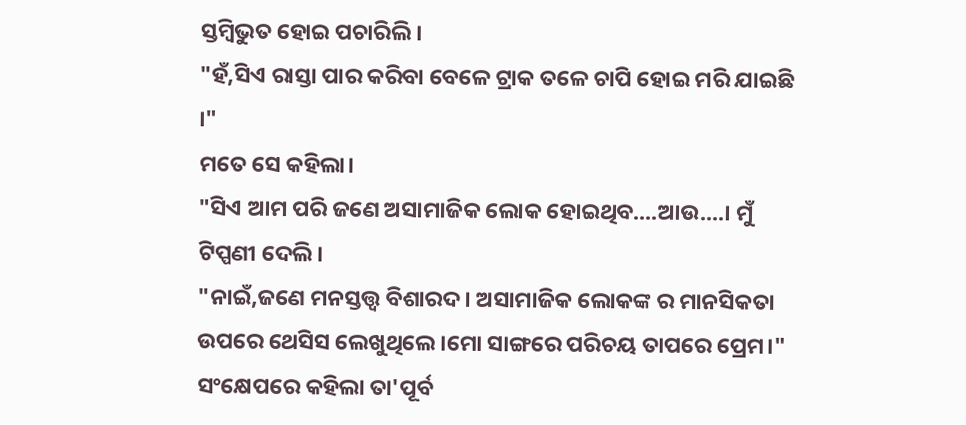ସ୍ତମ୍ବିଭୁତ ହୋଇ ପଚାରିଲି।
"ହଁ,ସିଏ ରାସ୍ତା ପାର କରିବା ବେଳେ ଟ୍ରାକ ତଳେ ଚାପି ହୋଇ ମରି ଯାଇଛି ।"
ମତେ ସେ କହିଲା।
"ସିଏ ଆମ ପରି ଜଣେ ଅସାମାଜିକ ଲୋକ ହୋଇଥିବ....ଆଉ....। ମୁଁ ଟିପ୍ପଣୀ ଦେଲି।
"ନାଇଁ,ଜଣେ ମନସ୍ତତ୍ତ୍ୱ ବିଶାରଦ। ଅସାମାଜିକ ଲୋକଙ୍କ ର ମାନସିକତା ଉପରେ ଥେସିସ ଲେଖୁଥିଲେ।ମୋ ସାଙ୍ଗରେ ପରିଚୟ ତାପରେ ପ୍ରେମ।"
ସଂକ୍ଷେପରେ କହିଲା ତା'ପୂର୍ବ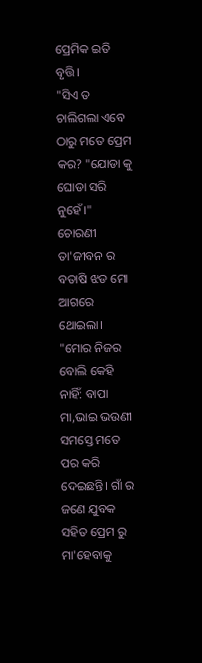ପ୍ରେମିକ ଇତି ବୃତ୍ତି।
"ସିଏ ତ ଚାଲିଗଲା ଏବେ ଠାରୁ ମତେ ପ୍ରେମ କର? "ଯୋଡା କୁ ଘୋଡା ସରି ନୁହେଁ।"
ଚୋରଣୀ ତା'ଜୀବନ ର ବତାଷି ଝଡ ମୋ ଆଗରେ ଥୋଇଲା।
"ମୋର ନିଜର ବୋଲି କେହି ନାହିଁ: ବାପା ମା,ଭାଇ ଭଉଣୀ ସମସ୍ତେ ମତେ ପର କରି ଦେଇଛନ୍ତି। ଗାଁ ର ଜଣେ ଯୁବକ ସହିତ ପ୍ରେମ ରୁ ମା'ହେବାକୁ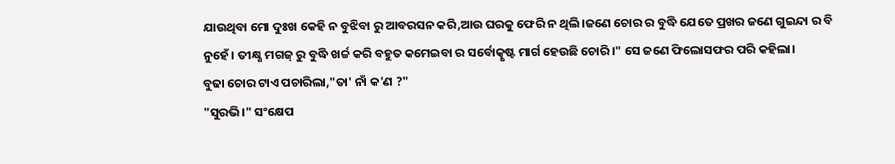ଯାଉଥିବା ମୋ ଦୁଃଖ କେହି ନ ବୁଝିବା ରୁ ଆବରସନ କରି,ଆଉ ଘରକୁ ଫେରି ନ ଥିଲି।ଜଣେ ଚୋର ର ବୁଦ୍ଧି ଯେତେ ପ୍ରଖର ଜଣେ ଗୁଇନ୍ଦା ର ବି ନୁହେଁ। ତୀକ୍ଷ୍ଣ ମଗଜ୍ ରୁ ବୁଦ୍ଧି ଖର୍ଚ୍ଚ କରି ବହୁତ କମେଇବା ର ସର୍ବୋତ୍କୃଷ୍ଟ ମାର୍ଗ ହେଉଛି ଚୋରି।" ସେ ଜଣେ ଫିଲୋସଫର ପରି କହିଲା।
ବୁଢା ଚୋର ଟାଏ ପଚାରିଲା,"ତା' ନାଁ କ'ଣ ?"
"ସୁରଭି।" ସଂକ୍ଷେପ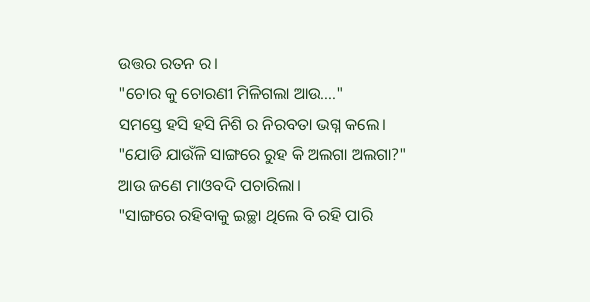ଉତ୍ତର ରତନ ର।
"ଚୋର କୁ ଚୋରଣୀ ମିଳିଗଲା ଆଉ...."
ସମସ୍ତେ ହସି ହସି ନିଶି ର ନିରବତା ଭଗ୍ନ କଲେ।
"ଯୋଡି ଯାଉଁଳି ସାଙ୍ଗରେ ରୁହ କି ଅଲଗା ଅଲଗା?"
ଆଉ ଜଣେ ମାଓବଦି ପଚାରିଲା।
"ସାଙ୍ଗରେ ରହିବାକୁ ଇଚ୍ଛା ଥିଲେ ବି ରହି ପାରି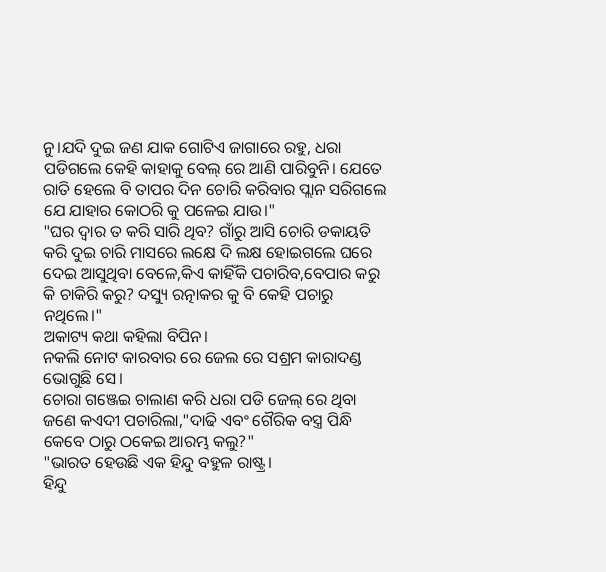ନୁ।ଯଦି ଦୁଇ ଜଣ ଯାକ ଗୋଟିଏ ଜାଗାରେ ରହୁ, ଧରା ପଡିଗଲେ କେହି କାହାକୁ ବେଲ୍ ରେ ଆଣି ପାରିବୁନି। ଯେତେ ରାତି ହେଲେ ବି ତାପର ଦିନ ଚୋରି କରିବାର ପ୍ଲାନ ସରିଗଲେ ଯେ ଯାହାର କୋଠରି କୁ ପଳେଇ ଯାଉ।"
"ଘର ଦ୍ବାର ତ କରି ସାରି ଥିବ? ଗାଁରୁ ଆସି ଚୋରି ଡକାୟତି କରି ଦୁଇ ଚାରି ମାସରେ ଲକ୍ଷେ ଦି ଲକ୍ଷ ହୋଇଗଲେ ଘରେ ଦେଇ ଆସୁଥିବା ବେଳେ,କିଏ କାହିଁକି ପଚାରିବ,ବେପାର କରୁ କି ଚାକିରି କରୁ? ଦସ୍ୟୁ ରତ୍ନାକର କୁ ବି କେହି ପଚାରୁ ନଥିଲେ।"
ଅକାଟ୍ୟ କଥା କହିଲା ବିପିନ।
ନକଲି ନୋଟ କାରବାର ରେ ଜେଲ ରେ ସଶ୍ରମ କାରାଦଣ୍ଡ ଭୋଗୁଛି ସେ।
ଚୋରା ଗଞ୍ଜେଇ ଚାଲାଣ କରି ଧରା ପଡି ଜେଲ୍ ରେ ଥିବା ଜଣେ କଏଦୀ ପଚାରିଲା,"ଦାଢି ଏବଂ ଗୈରିକ ବସ୍ତ୍ର ପିନ୍ଧି କେବେ ଠାରୁ ଠକେଇ ଆରମ୍ଭ କଲୁ?"
"ଭାରତ ହେଉଛି ଏକ ହିନ୍ଦୁ ବହୁଳ ରାଷ୍ଟ୍ର।
ହିନ୍ଦୁ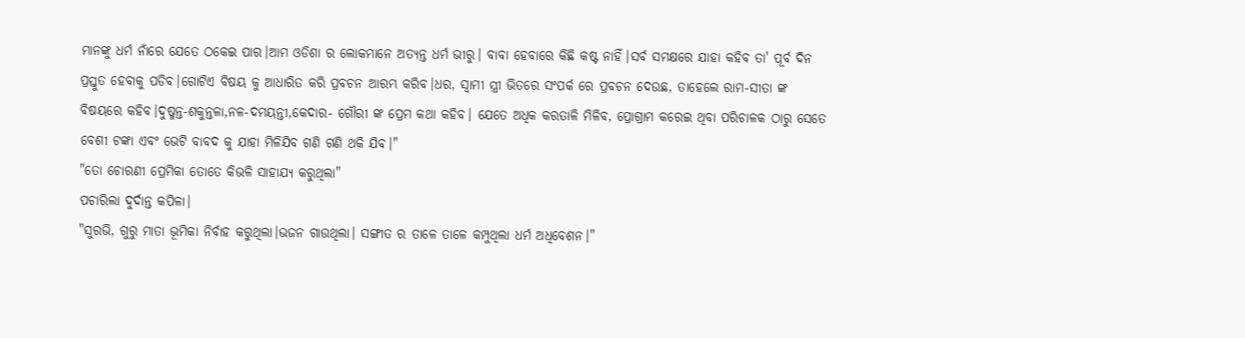ମାନଙ୍କୁ ଧର୍ମ ନାଁରେ ଯେତେ ଠକେଇ ପାର।ଆମ ଓଡିଶା ର ଲୋକମାନେ ଅତ୍ୟନ୍ତ ଧର୍ମ ଭୀରୁ। ବାବା ହେବାରେ କିଛି କଷ୍ଟ ନାହିଁ।ସର୍ବ ସମକ୍ଷରେ ଯାହା କହିବ ତା' ପୂର୍ବ ଦିନ ପ୍ରସ୍ତୁତ ହେବାକୁ ପଡିବ।ଗୋଟିଏ ବିଷୟ କୁ ଆଧାରିତ କରି ପ୍ରବଚନ ଆରମ୍ଭ କରିବ।ଧର, ସ୍ବାମୀ ସ୍ତ୍ରୀ ଭିତରେ ସଂପର୍କ ରେ ପ୍ରବଚନ ଦେଉଛ, ତାହେଲେ ରାମ-ସୀତା ଙ୍କ ବିଷୟରେ କହିବ।ଦୁଷ୍ମନ୍ତ-ଶକୁନ୍ତଳା,ନଳ-ଦମୟନ୍ତୀ,କେଦାର- ଗୌରୀ ଙ୍କ ପ୍ରେମ କଥା କହିବ। ଯେତେ ଅଧିକ କରତାଳି ମିଳିବ, ପ୍ରୋଗ୍ରାମ କରେଇ ଥିବା ପରିଚାଳକ ଠାରୁ ସେତେ ବେଶୀ ଟଙ୍କା ଏବଂ ଭେଟି ବାବଦ କୁ ଯାହା ମିଳିଯିବ ଗଣି ଗଣି ଥକି ଯିବ।"
"ତୋ ଚୋରଣୀ ପ୍ରେମିକା ତୋତେ କିଭଳି ସାହାଯ୍ୟ କରୁଥିଲା"
ପଚାରିଲା ଦୁର୍ଦାନ୍ତ କପିଳା।
"ସୁରଭି, ଗୁରୁ ମାତା ଭୂମିକା ନିର୍ବାହ କରୁଥିଲା।ଭଜନ ଗାଉଥିଲା। ସଙ୍ଗୀତ ର ତାଳେ ତାଳେ କମ୍ପୁଥିଲା ଧର୍ମ ଅଧିବେଶନ।"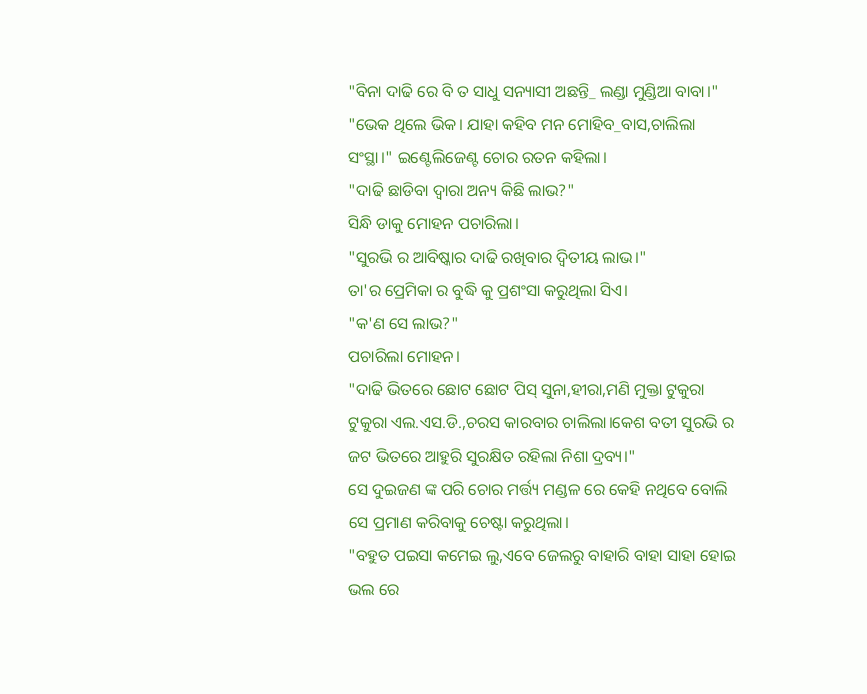"ବିନା ଦାଢି ରେ ବି ତ ସାଧୁ ସନ୍ୟାସୀ ଅଛନ୍ତି_ ଲଣ୍ଡା ମୁଣ୍ଡିଆ ବାବା।"
"ଭେକ ଥିଲେ ଭିକ। ଯାହା କହିବ ମନ ମୋହିବ_ବାସ,ଚାଲିଲା ସଂସ୍ଥା।" ଇଣ୍ଟେଲିଜେଣ୍ଟ ଚୋର ରତନ କହିଲା।
"ଦାଢି ଛାଡିବା ଦ୍ବାରା ଅନ୍ୟ କିଛି ଲାଭ?"
ସିନ୍ଧି ଡାକୁ ମୋହନ ପଚାରିଲା।
"ସୁରଭି ର ଆବିଷ୍କାର ଦାଢି ରଖିବାର ଦ୍ବିତୀୟ ଲାଭ।"
ତା'ର ପ୍ରେମିକା ର ବୁଦ୍ଧି କୁ ପ୍ରଶଂସା କରୁଥିଲା ସିଏ।
"କ'ଣ ସେ ଲାଭ?"
ପଚାରିଲା ମୋହନ।
"ଦାଢି ଭିତରେ ଛୋଟ ଛୋଟ ପିସ୍ ସୁନା,ହୀରା,ମଣି ମୁକ୍ତା ଟୁକୁରା ଟୁକୁରା ଏଲ.ଏସ.ଡି.,ଚରସ କାରବାର ଚାଲିଲା।କେଶ ବତୀ ସୁରଭି ର ଜଟ ଭିତରେ ଆହୁରି ସୁରକ୍ଷିତ ରହିଲା ନିଶା ଦ୍ରବ୍ୟ।"
ସେ ଦୁଇଜଣ ଙ୍କ ପରି ଚୋର ମର୍ତ୍ତ୍ୟ ମଣ୍ଡଳ ରେ କେହି ନଥିବେ ବୋଲି ସେ ପ୍ରମାଣ କରିବାକୁ ଚେଷ୍ଟା କରୁଥିଲା।
"ବହୁତ ପଇସା କମେଇ ଲୁ,ଏବେ ଜେଲରୁ ବାହାରି ବାହା ସାହା ହୋଇ ଭଲ ରେ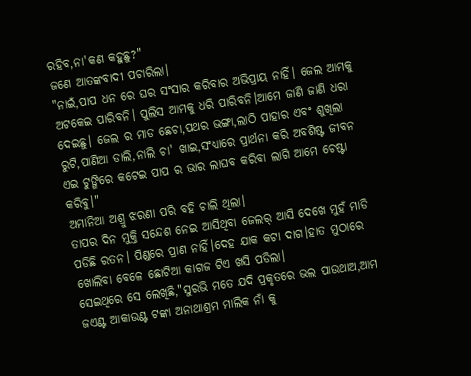ରହିବ,ନା'କଣ କହୁଛୁ?"
ଜଣେ ଆତଙ୍କବାଦୀ ପଚାରିଲା।
"ନାଇଁ,ପାପ ଧନ ରେ ଘର ସଂସାର କରିବାର ଅଭିପ୍ରାୟ ନାହିଁ। ଜେଲ ଆମକୁ ଅଟକେଇ ପାରିବନି। ପୁଲିସ ଆମକୁ ଧରି ପାରିବନି।ଆମେ ଜାଣି ଜାଣି ଧରା ଦେଇଛୁ। ଜେଲ ର ମାଡ ଛେଚା,ପଥର ଭଙ୍ଗା,ଲାଠି ପାହାର ଏବଂ ଶୁଖିଲା ରୁଟି,ପାଣିଆ ଡାଲି,ନାଲି ଚା' ଖାଇ,ସଂଧ୍ୟାରେ ପ୍ରାର୍ଥନା କରି ଅବଶିଷ୍ଟ ଜୀବନ ଏଇ ଟୁଙ୍ଗିରେ କଟେଇ ପାପ ର ଭାର ଲାଘବ କରିବା ଲାଗି ଆମେ ଚେଷ୍ଟା କରିବୁ।"
ଅମାନିଆ ଅଶ୍ରୁ ଝରଣା ପରି ବହି ଚାଲି ଥିଲା।
ତାପର ଦିନ ମୁକ୍ତି ସନ୍ଦେଶ ନେଇ ଆସିଥିବା ଜେଲର୍ ଆସି ଦେଖେ ମୁହଁ ମାଡି ପଡିଛି ରତନ। ପିଣ୍ଡରେ ପ୍ରାଣ ନାହିଁ।ଦେହ ଯାକ କଟା ଦାଗ।ହାତ ମୁଠାରେ ଖୋଲିବା ବେଳେ ଛୋଟିଆ କାଗଜ ଟିଏ ଖସି ପଡିଲା।
ସେଇଥିରେ ସେ ଲେଖିଛି,"ସୁରଭି ମତେ ଯଦି ପ୍ରକୃତରେ ଭଲ ପାଉଥାଅ,ଆମ ଜଏଣ୍ଟ ଆକାଉଣ୍ଟ ଟଙ୍କା ଅନାଥାଶ୍ରମ ମାଲିକ ନାଁ କୁ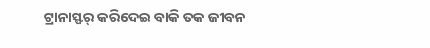ଟ୍ରାନାସ୍ଫର୍ କରିଦେଇ ବାକି ତକ ଜୀବନ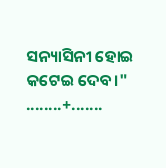ସନ୍ୟାସିନୀ ହୋଇ କଟେଇ ଦେବ।"
........+.......